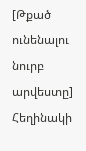[Թքած ունենալու նուրբ արվեստը] Հեղինակի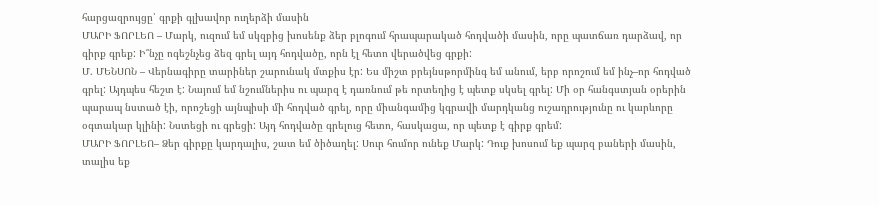հարցազրույցը՝ գրքի գլխավոր ուղերձի մասին
ՄԱՐԻ ՖՈՐԼԵՈ – Մարկ, ուզում եմ սկզբից խոսենք ձեր բլոգում հրապարակած հոդվածի մասին, որը պատճառ դարձավ, որ գիրք գրեք: Ի՞նչը ոգեշնչեց ձեզ գրել այդ հոդվածը, որն էլ հետո վերածվեց գրքի:
Մ. ՄԵՆՍՈՆ – Վերնագիրը տարիներ շարունակ մտքիս էր: Ես միշտ բրեյնսթորմինգ եմ անում, երբ որոշում եմ ինչ–որ հոդված գրել: Այդպես հեշտ է: Նայում եմ նշումներիս ու պարզ է դառնում թե որտեղից է պետք սկսել գրել: Մի օր հանգստյան օրերին պարապ նստած էի, որոշեցի այնպիսի մի հոդված գրել, որը միանգամից կգրավի մարդկանց ուշադրությունը ու կարևորը օգտակար կլինի: Նստեցի ու գրեցի: Այդ հոդվածը գրելուց հետո, հասկացա, որ պետք է գիրք գրեմ:
ՄԱՐԻ ՖՈՐԼԵՈ– Ձեր գիրքը կարդալիս, շատ եմ ծիծաղել: Սուր հումոր ունեք Մարկ: Դուք խոսում եք պարզ բաների մասին, տալիս եք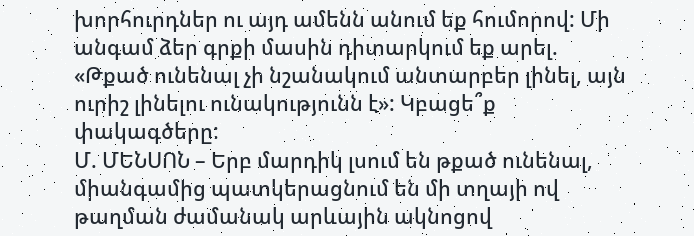խորհուրդներ ու այդ ամենն անում եք հումորով: Մի անգամ ձեր գրքի մասին դիտարկում եք արել. «Թքած ունենալ չի նշանակում անտարբեր լինել, այն ուրիշ լինելու ունակությունն է»: Կբացե՞ք փակագծերը:
Մ. ՄԵՆՍՈՆ – Երբ մարդիկ լսում են թքած ունենալ, միանգամից պատկերացնում են մի տղայի ով թաղման ժամանակ արևային ակնոցով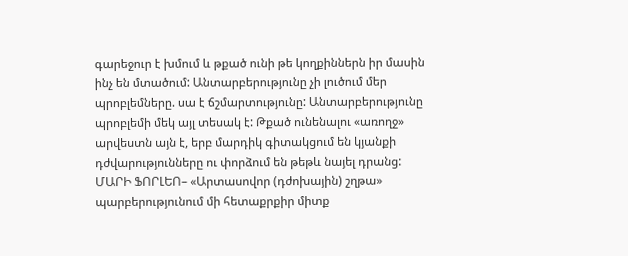գարեջուր է խմում և թքած ունի թե կողքիններն իր մասին ինչ են մտածում: Անտարբերությունը չի լուծում մեր պրոբլեմները. սա է ճշմարտությունը: Անտարբերությունը պրոբլեմի մեկ այլ տեսակ է: Թքած ունենալու «առողջ» արվեստն այն է, երբ մարդիկ գիտակցում են կյանքի դժվարությունները ու փորձում են թեթև նայել դրանց:
ՄԱՐԻ ՖՈՐԼԵՈ– «Արտասովոր (դժոխային) շղթա» պարբերությունում մի հետաքրքիր միտք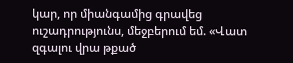կար, որ միանգամից գրավեց ուշադրությունս, մեջբերում եմ. «Վատ զգալու վրա թքած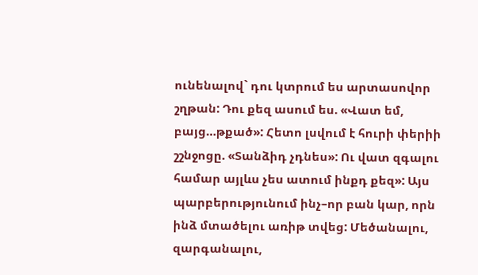ունենալով` դու կտրում ես արտասովոր շղթան: Դու քեզ ասում ես. «Վատ եմ, բայց…թքած»: Հետո լսվում է հուրի փերիի շշնջոցը. «Տանձիդ չդնես»: Ու վատ զգալու համար այլևս չես ատում ինքդ քեզ»: Այս պարբերությունում ինչ–որ բան կար, որն ինձ մտածելու առիթ տվեց: Մեծանալու, զարգանալու,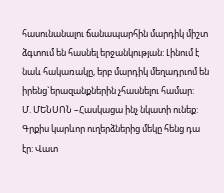հասունանալու ճանապարհին մարդիկ միշտ ձգտում են հասնել երջանկության: Լինում է նաև հակառակը, երբ մարդիկ մեղադրւոմ են իրենց`երազանքներին չհասնելու համար:
Մ. ՄԵՆՍՈՆ –Հասկացա ինչ նկատի ունեք: Գրքիս կարևոր ուղերձներից մեկը հենց դա էր: Վատ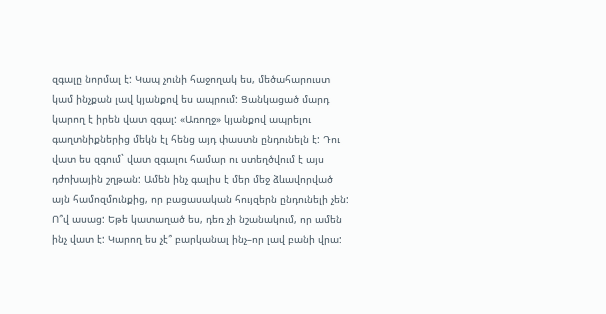զգալը նորմալ է: Կապ չունի հաջողակ ես, մեծահարուստ կամ ինչքան լավ կյանքով ես ապրում: Ցանկացած մարդ կարող է իրեն վատ զգալ: «Առողջ» կյանքով ապրելու գաղտնիքներից մեկն էլ հենց այդ փաստն ընդունելն է: Դու վատ ես զգում` վատ զգալու համար ու ստեղծվում է այս դժոխային շղթան: Ամեն ինչ գալիս է մեր մեջ ձևավորված այն համոզմունքից, որ բացասական հույզերն ընդունելի չեն: Ո՞վ ասաց: Եթե կատաղած ես, դեռ չի նշանակում, որ ամեն ինչ վատ է: Կարող ես չէ՞ բարկանալ ինչ–որ լավ բանի վրա: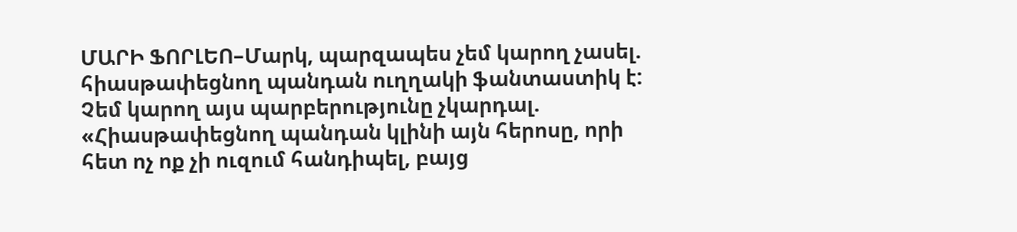ՄԱՐԻ ՖՈՐԼԵՈ–Մարկ, պարզապես չեմ կարող չասել. հիասթափեցնող պանդան ուղղակի ֆանտաստիկ է: Չեմ կարող այս պարբերությունը չկարդալ. «Հիասթափեցնող պանդան կլինի այն հերոսը, որի հետ ոչ ոք չի ուզում հանդիպել, բայց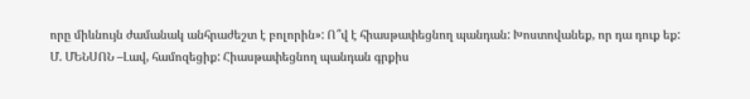որը միևնույն ժամանակ անհրաժեշտ է բոլորին»: Ո՞վ է հիասթափեցնող պանդան: Խոստովանեք, որ դա դուք եք:
Մ. ՄԵՆՍՈՆ –Լավ, համոզեցիք: Հիասթափեցնող պանդան գրքիս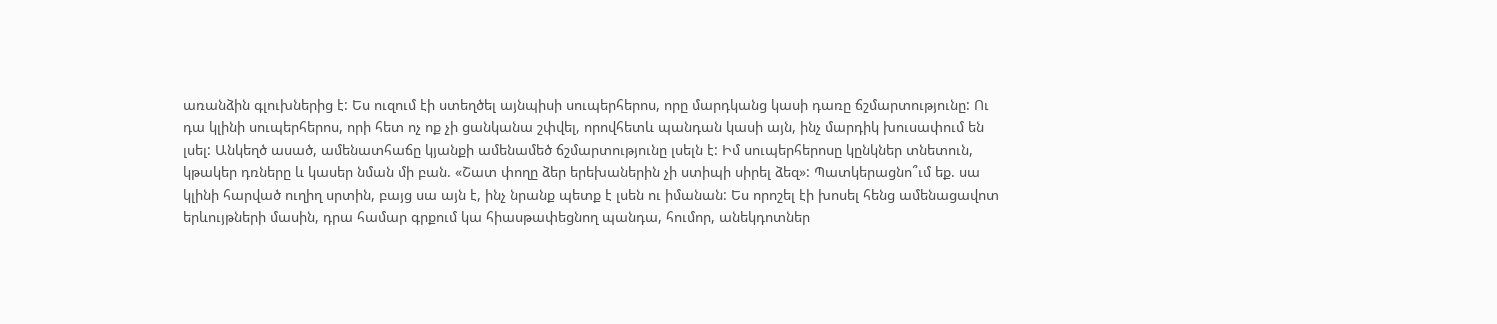առանձին գլուխներից է: Ես ուզում էի ստեղծել այնպիսի սուպերհերոս, որը մարդկանց կասի դառը ճշմարտությունը: Ու դա կլինի սուպերհերոս, որի հետ ոչ ոք չի ցանկանա շփվել, որովհետև պանդան կասի այն, ինչ մարդիկ խուսափում են լսել: Անկեղծ ասած, ամենատհաճը կյանքի ամենամեծ ճշմարտությունը լսելն է: Իմ սուպերհերոսը կընկներ տնետուն, կթակեր դռները և կասեր նման մի բան. «Շատ փողը ձեր երեխաներին չի ստիպի սիրել ձեզ»: Պատկերացնո՞ւմ եք. սա կլինի հարված ուղիղ սրտին, բայց սա այն է, ինչ նրանք պետք է լսեն ու իմանան: Ես որոշել էի խոսել հենց ամենացավոտ երևույթների մասին, դրա համար գրքում կա հիասթափեցնող պանդա, հումոր, անեկդոտներ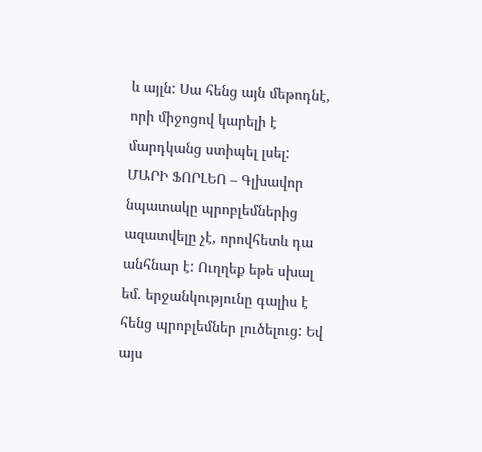և այլն: Սա հենց այն մեթոդնէ, որի միջոցով կարելի է մարդկանց ստիպել լսել:
ՄԱՐԻ ՖՈՐԼԵՈ – Գլխավոր նպատակը պրոբլեմներից ազատվելը չէ, որովհետև դա անհնար է: Ուղղեք եթե սխալ եմ. երջանկությունը գալիս է հենց պրոբլեմներ լուծելուց: Եվ այս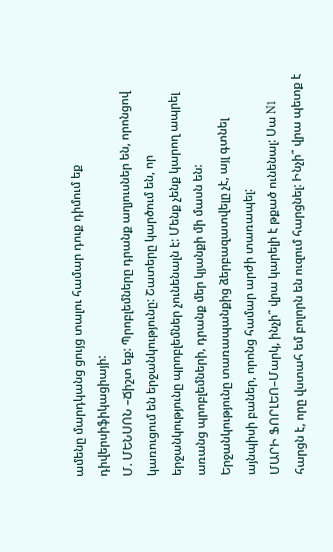ամենը մարդկանց ցույց տալու համար դուք դիմում եք դիվերսիֆիկացիայի:
Մ. ՄԵՆՍՈՆ –Ճիշտ եք: Պրոբլեմները դրանք աղյուսներ են, որոնցով կառուցում են երջանկությունը: Շատերը կարծում են, որ երջանկությունը պրոբլեմներ չունենալն է: Մենք չենք կարող ապրել առանց պրոբլեմների, դրանք մեր կյանքի մի մասն են: Երջանկությունը տառապանքից ձերբազատվելը չէ, այլ գտնել այնպիսի բաներ, որոնց համար արժի տառապել:
ՄԱՐԻ ՖՈՐԼԵՈ–Մարկ, ինչի՞ վրա կարելի է թքած ունենալ: Սա N1 հարցն է, որը վստահ եմ բոլորն են ուզում հարցնել: Ինչի՞ վրա պետք է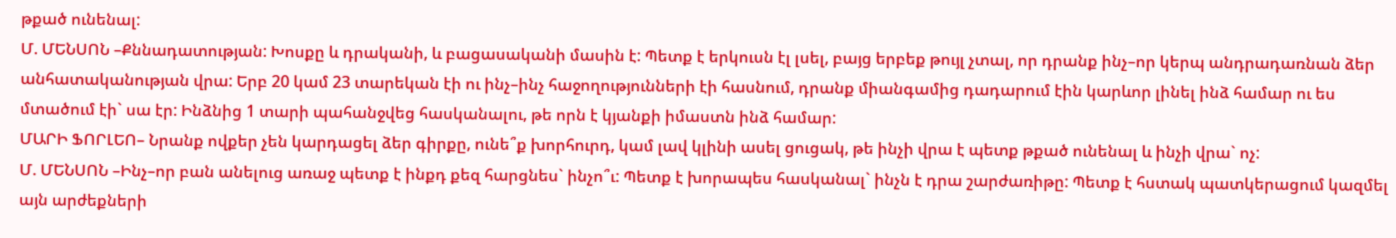թքած ունենալ:
Մ. ՄԵՆՍՈՆ –Քննադատության: Խոսքը և դրականի, և բացասականի մասին է: Պետք է երկուսն էլ լսել, բայց երբեք թույլ չտալ, որ դրանք ինչ–որ կերպ անդրադառնան ձեր անհատականության վրա: Երբ 20 կամ 23 տարեկան էի ու ինչ–ինչ հաջողությունների էի հասնում, դրանք միանգամից դադարում էին կարևոր լինել ինձ համար ու ես մտածում էի` սա էր: Ինձնից 1 տարի պահանջվեց հասկանալու, թե որն է կյանքի իմաստն ինձ համար:
ՄԱՐԻ ՖՈՐԼԵՈ– Նրանք ովքեր չեն կարդացել ձեր գիրքը, ունե՞ք խորհուրդ, կամ լավ կլինի ասել ցուցակ, թե ինչի վրա է պետք թքած ունենալ և ինչի վրա` ոչ:
Մ. ՄԵՆՍՈՆ –Ինչ–որ բան անելուց առաջ պետք է ինքդ քեզ հարցնես` ինչո՞ւ: Պետք է խորապես հասկանալ` ինչն է դրա շարժառիթը: Պետք է հստակ պատկերացում կազմել այն արժեքների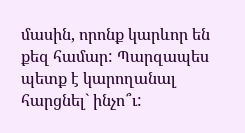մասին, որոնք կարևոր են քեզ համար: Պարզապես պետք է կարողանալ հարցնել` ինչո՞ւ: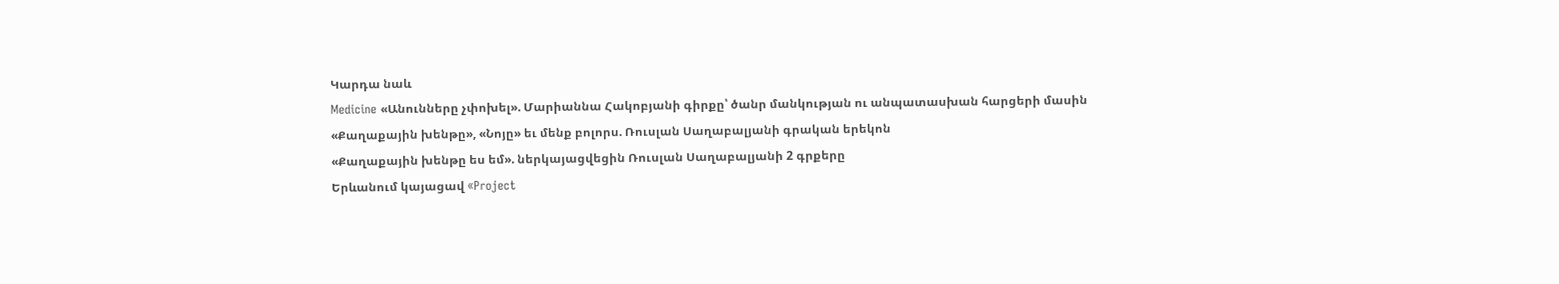Կարդա նաև
Medicine «Անունները չփոխել». Մարիաննա Հակոբյանի գիրքը՝ ծանր մանկության ու անպատասխան հարցերի մասին
«Քաղաքային խենթը», «Նոյը» եւ մենք բոլորս. Ռուսլան Սաղաբալյանի գրական երեկոն
«Քաղաքային խենթը ես եմ». ներկայացվեցին Ռուսլան Սաղաբալյանի 2 գրքերը
Երևանում կայացավ «Project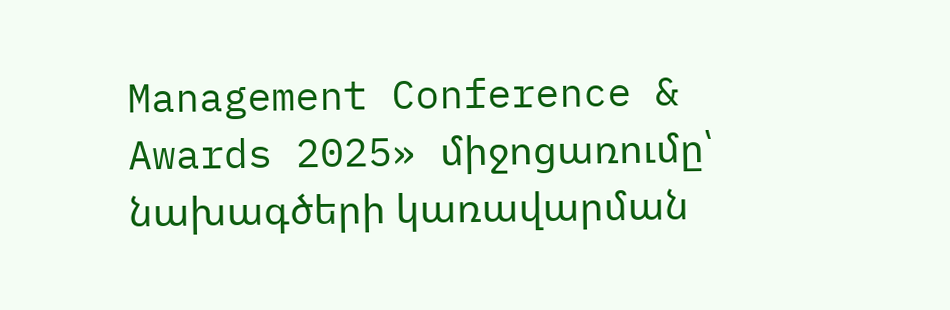Management Conference & Awards 2025» միջոցառումը՝ նախագծերի կառավարման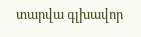տարվա գլխավոր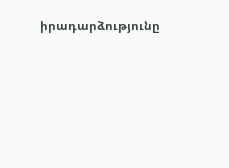իրադարձությունը